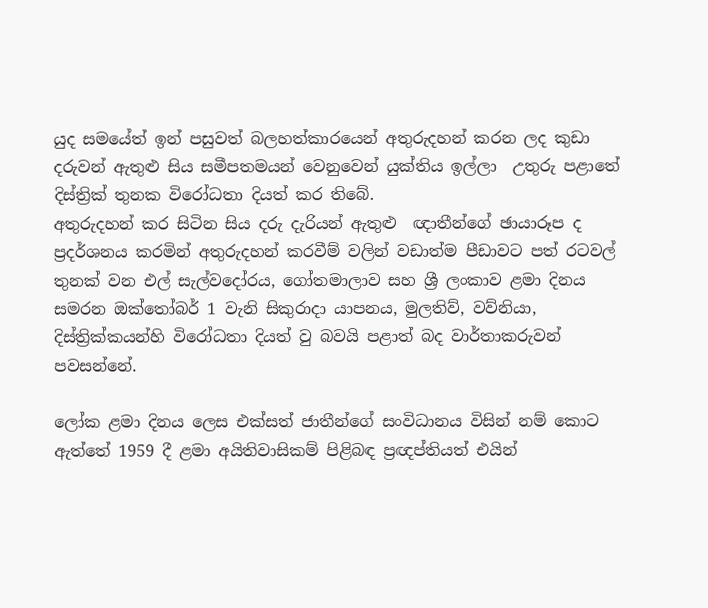යුද සමයේත් ඉන් පසුවත් බලහත්කාරයෙන් අතුරුදහන් කරන ලද කුඩා දරුවන් ඇතුළු සිය සමීපතමයන් වෙනුවෙන් යුක්තිය ඉල්ලා  උතුරු පළාතේ දිස්ත්‍රික් තුනක විරෝධතා දියත් කර තිබේ.
අතුරුදහන් කර සිටින සිය දරු දැරියන් ඇතුළු  ඥාතීන්ගේ ඡායාරූප ද ප්‍රදර්ශනය කරමින් අතුරුදහන් කරවීම් වලින් වඩාත්ම පීඩාවට පත් රටවල් තුනක් වන එල් සැල්වදෝරය, ගෝතමාලාව සහ ශ්‍රී ලංකාව ළමා දිනය සමරන ඔක්තෝබර් 1 වැනි සිකුරාදා යාපනය, මුලතිව්, වව්නියා, දිස්ත්‍රික්කයන්හි විරෝධතා දියත් වු බවයි පළාත් බද වාර්තාකරුවන් පවසන්නේ.

ලෝක ළමා දිනය ලෙස එක්සත් ජාතීන්ගේ සංවිධානය විසින් නම් කොට ඇත්තේ 1959 දී ළමා අයිතිවාසිකම් පිළිබඳ ප්‍රඥප්තියත් එයින්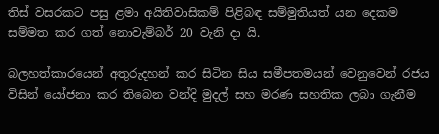තිස් වසරකට පසු ළමා අයිතිවාසිකම් පිළිබඳ සම්මුතියත් යන දෙකම සම්මත කර ගත් නොවැම්බර් 20 වැනි දා යි.

බලහත්කාරයෙන් අතුරුදහන් කර සිටින සිය සමීපතමයන් වෙනුවෙන් රජය විසින් යෝජනා කර තිබෙන වන්දි මුදල් සහ මරණ සහතික ලබා ගැනීම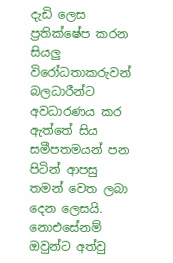දැඩි ලෙස ප්‍රතික්ෂේප කරන සියලු විරෝධතාකරුවන් බලධාරීන්ට අවධාරණය කර ඇත්තේ සිය සමීපතමයන් පන පිටින් ආපසු තමන් වෙත ලබා දෙන ලෙසයි. නොඑසේනම් ඔවුන්ට අත්වු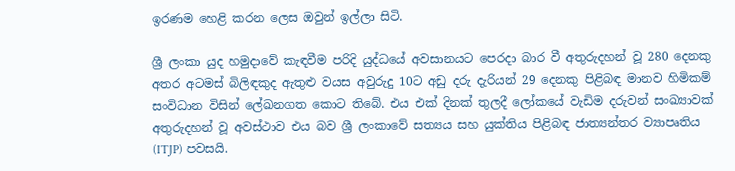ඉරණම හෙළි කරන ලෙස ඔවුන් ඉල්ලා සිටි.

ශ්‍රී ලංකා යුද හමුදාවේ කැඳවීම පරිදි යුද්ධයේ අවසානයට පෙරදා බාර වී අතුරුදහන් වූ 280 දෙනකු අතර අටමස් බිලිඳකුද ඇතුළු වයස අවුරුදු 10ට අඩු දරු දැරියන් 29 දෙනකු පිළිබඳ මානව හිමිකම් සංවිධාන විසින් ලේඛනගත කොට තිබේ. එය එක් දිනක් තුලදී ලෝකයේ වැඩිම දරුවන් සංඛ්‍යාවක් අතුරුදහන් වූ අවස්ථාව එය බව ශ්‍රී ලංකාවේ සත්‍යය සහ යුක්තිය පිළිබඳ ජාත්‍යන්තර ව්‍යාපෘතිය (ITJP) පවසයි.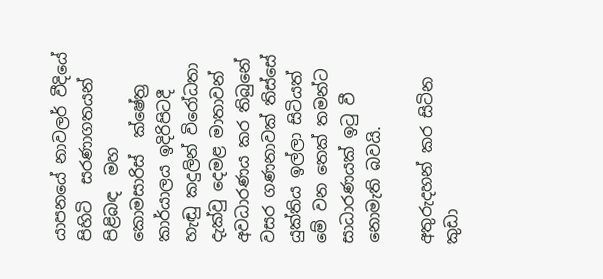යාපනයේ නාවලර් වීදියේ පිහිටි  සරණාගතයන් පිළිබඳ  මහ කොමසාරිස්  ක්ෂේත්‍ර කාර්යාලය ඉදිරිපිටදී හැඬු කදුලින් විරෝධතා දැක්වු දෙමළ මාතාවන් අවධාරණය කර තිබුනේ වසර ගණනාවක් තිස්සේ යුක්තිය ඉල්ලා‌ සිටියත් මේ වන තෙක් තමන්ට සාධාරණයක් ඉටු වී නොමැති බවයි.

අතුරුදහන් කර සිටින කුඩා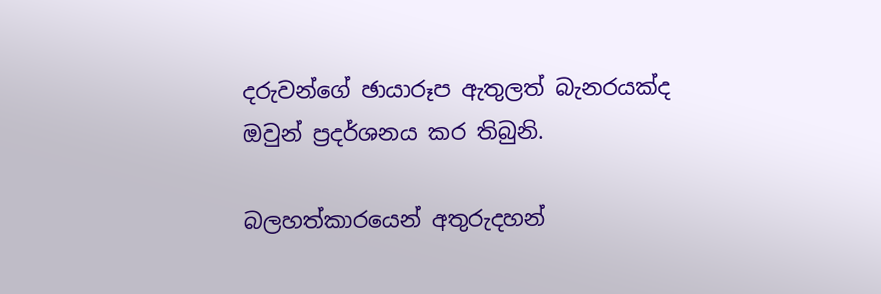දරුවන්ගේ ඡායාරූප ඇතුලත් බැනරයක්ද ඔවුන් ප්‍රදර්ශනය කර තිබුනි.

බලහත්කාරයෙන් අතුරුදහන්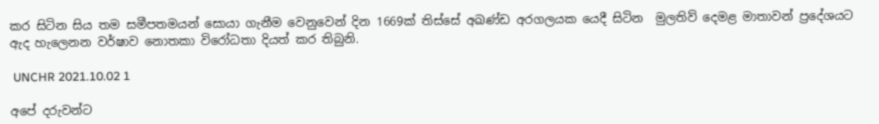කර සිටින සිය තම සමීපතමයන් සොයා ගැනීම වෙනුවෙන් දින 1669ක් තිස්සේ අඛණ්ඩ අරගලයක යෙදී සිටින  මුලතිව් දෙමළ මාතාවන් ප්‍රදේශයට ඇද හැලෙනන වර්ෂාව නොතකා විරෝධතා දියත් කර තිබුනි.

 UNCHR 2021.10.02 1

අපේ දරුවන්ට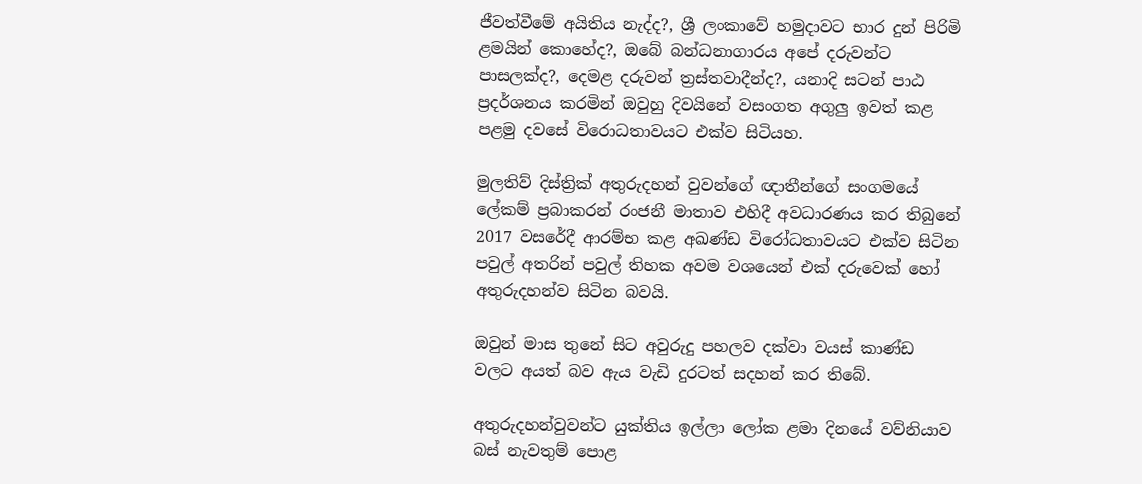ජීවත්වීමේ අයිතිය නැද්ද?, ශ්‍රී ලංකාවේ හමුදාවට භාර දුන් පිරිමි ළමයින් කොහේද?, ඔබේ බන්ධනාගාරය අපේ දරුවන්ට පාසලක්ද?, දෙමළ දරුවන් ත්‍රස්තවාදීන්ද?, යනාදි සටන් පාඨ ප්‍රදර්ශනය කරමින් ඔවුහු දිවයිනේ වසංගත අගුලු ඉවත් කළ පළමු දවසේ විරොධතාවයට එක්ව සිටියහ.

මුලතිව් දිස්ත්‍රික් අතුරුදහන් වුවන්ගේ ඥාතීන්ගේ සංගමයේ ලේකම් ප්‍රබාකරන් රංජනී මාතාව එහිදී අවධාරණය කර තිබුනේ 2017 වසරේදී ආරම්භ කළ අඛණ්ඩ විරෝධතාවයට එක්ව සිටින පවුල් අතරින් පවුල් තිහක අවම වශයෙන් එක් දරුවෙක් හෝ අතුරුදහන්ව සිටින බවයි.

ඔවුන් මාස තුනේ සිට අවුරුදු පහලව දක්වා වයස් කාණ්ඩ වලට අයත් බව ඇය වැඩි දුරටත් සදහන් කර තිබේ.

අතුරුදහන්වුවන්ට යුක්තිය ඉල්ලා ලෝක ළමා දිනයේ වව්නියාව බස් නැවතුම් පොළ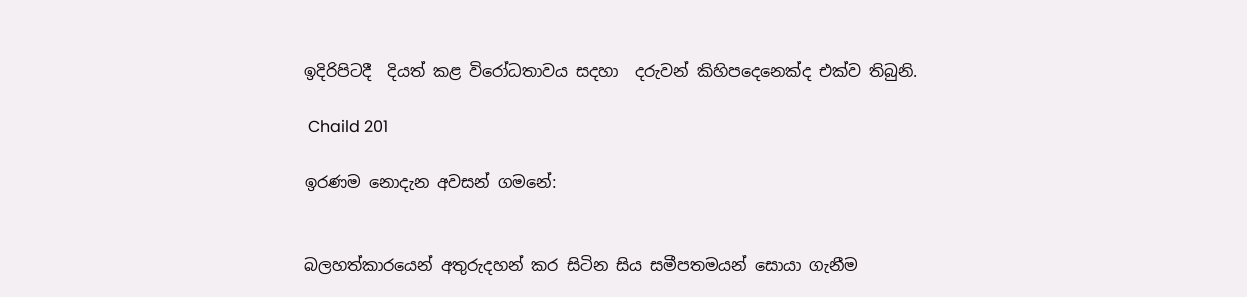ඉදිරිපිටදී  දියත් කළ විරෝධතාවය සදහා  දරුවන් කිහිපදෙනෙක්ද එක්ව තිබුනි.

 Chaild 201

ඉරණම නොදැන අවසන් ගමනේ:


බලහත්කාරයෙන් අතුරුදහන් කර සිටින සිය සමීපතමයන් සොයා ගැනීම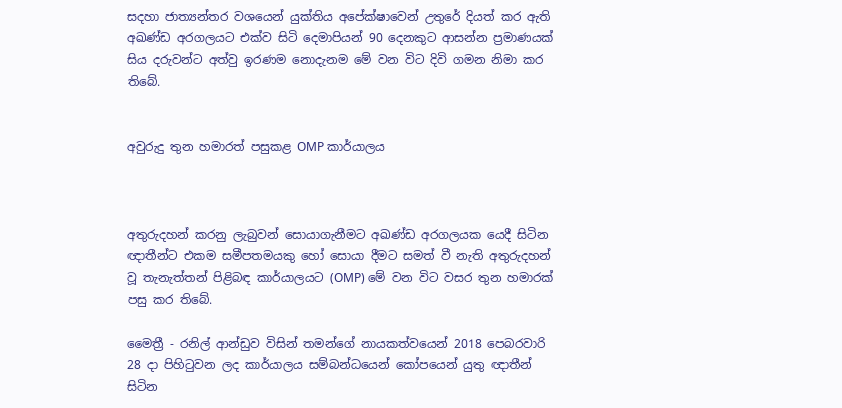සදහා ජාත්‍යන්තර වශයෙන් යුක්තිය අපේක්ෂාවෙන් උතුරේ දියත් කර ඇති අඛණ්ඩ අරගලයට එක්ව සිටි දෙමාපියන් 90 දෙනකුට ආසන්න ප්‍රමාණයක් සිය දරුවන්ට අත්වු ඉරණම නොදැනම මේ වන විට දිවි ගමන නිමා කර තිබේ.


අවුරුදු තුන හමාරත් පසුකළ OMP කාර්යාලය



අතුරුදහන් කරනු ලැබුවන් සොයාගැනීමට අඛණ්ඩ අරගලයක යෙදී සිටින ඥාතීන්ට එකම සමීපතමයකු හෝ සොයා දීමට සමත් වී නැති අතුරුදහන් වූ තැනැත්තන් පිළිබඳ කාර්යාලයට (OMP) මේ වන විට වසර තුන හමාරක් පසු කර තිබේ.

මෛත්‍රී - රනිල් ආන්ඩුව විසින් තමන්ගේ නායකත්වයෙන් 2018 පෙබරවාරි 28 දා පිහිටුවන ලද කාර්යාලය සම්බන්ධයෙන් කෝපයෙන් යුතු ඥාතීන් සිටින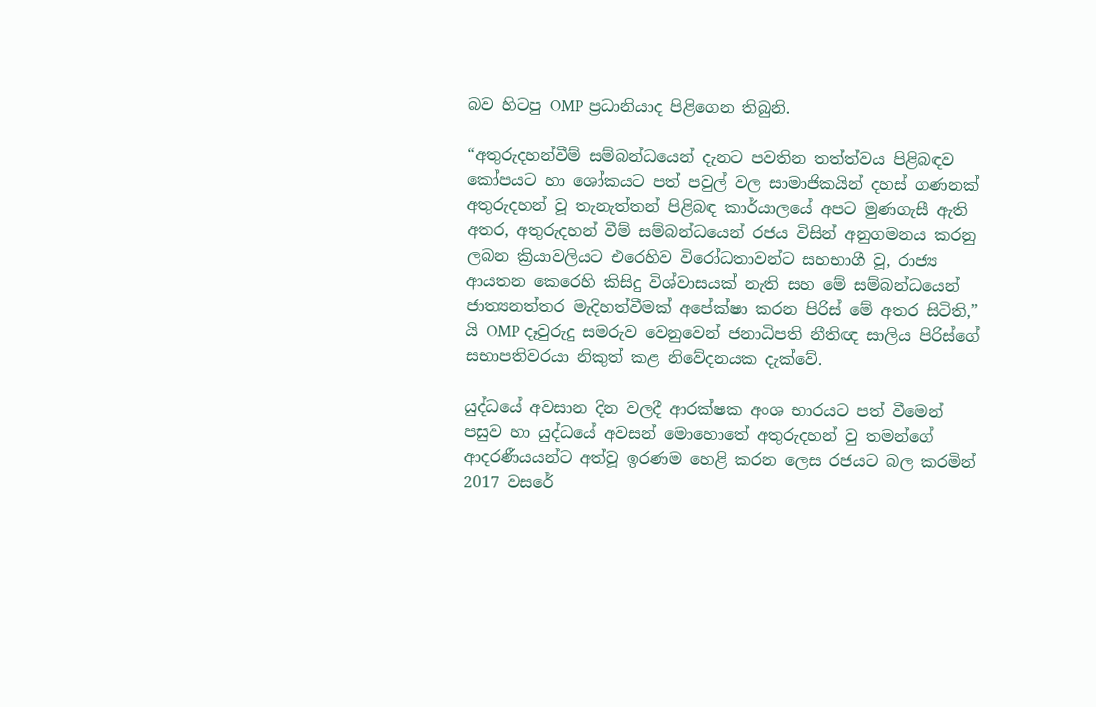බව හිටපු OMP ප්‍රධානියාද පිළිගෙන තිබුනි.

“අතුරුදහන්වීම් සම්බන්ධයෙන් දැනට පවතින තත්ත්වය පිළිබඳව කෝපයට හා ශෝකයට පත් පවුල් වල සාමාජිකයින් දහස් ගණනක් අතුරුදහන් වූ තැනැත්තන් පිළිබඳ කාර්යාලයේ අපට මුණගැසී ඇති අතර, අතුරුදහන් වීම් සම්බන්ධයෙන් රජය විසින් අනුගමනය කරනු ලබන ක්‍රියාවලියට එරෙහිව විරෝධතාවන්ට සහභාගී වූ, රාජ්‍ය ආයතන කෙරෙහි කිසිදු විශ්වාසයක් නැති සහ මේ සම්බන්ධයෙන් ජාත්‍යනත්තර මැදිහත්වීමක් අපේක්ෂා කරන පිරිස් මේ අතර සිටිති,” යි OMP දෑවුරුදු සමරුව වෙනුවෙන් ජනාධිපති නීතිඥ සාලිය පිරිස්ගේ සභාපතිවරයා නිකුත් කළ නිවේදනයක දැක්වේ.

යුද්ධයේ අවසාන දින වලදී ආරක්ෂක අංශ භාරයට පත් වීමෙන් පසුව හා යුද්ධයේ අවසන් මොහොතේ අතුරුදහන් වු තමන්ගේ ආදරණීයයන්ට අත්වූ ඉරණම හෙළි කරන ලෙස රජයට බල කරමින් 2017 වසරේ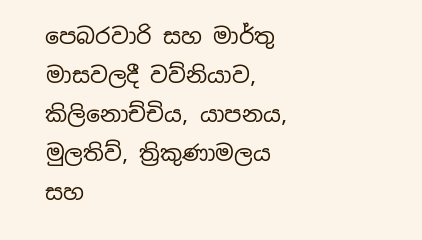පෙබරවාරි සහ මාර්තු මාසවලදී වව්නියාව, කිලිනොච්චිය, යාපනය, මුලතිව්, ත්‍රිකුණාමලය සහ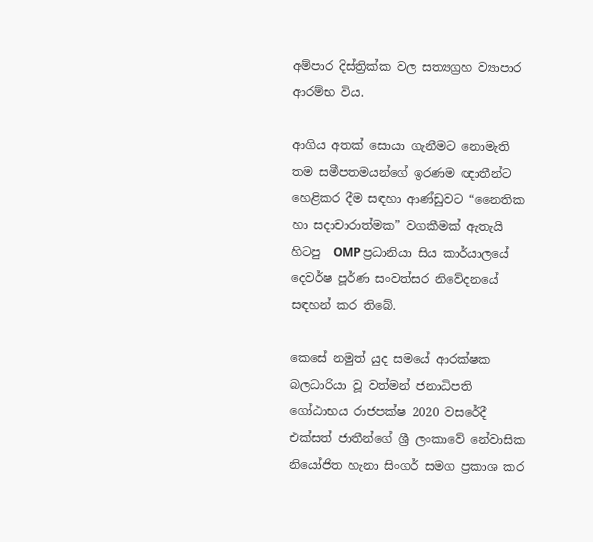අම්පාර දිස්ත්‍රික්ක වල සත්‍යග්‍රහ ව්‍යාපාර ආරම්භ විය.

ආගිය අතක් සොයා ගැනීමට නොමැති තම සමීපතමයන්ගේ ඉරණම ඥාතීන්ට හෙළිකර දීම සඳහා ආණ්ඩුවට “නෛතික හා සදාචාරාත්මක” වගකීමක් ඇතැයි හිටපු  OMP ප්‍රධානියා සිය කාර්යාලයේ දෙවර්ෂ පූර්ණ සංවත්සර නිවේදනයේ සඳහන් කර තිබේ.

කෙසේ නමුත් යුද සමයේ ආරක්ෂක බලධාරියා වූ වත්මන් ජනාධිපති ගෝඨාභය රාජපක්ෂ 2020 වසරේදී  එක්සත් ජාතීන්ගේ ශ්‍රී ලංකාවේ නේවාසික නියෝජිත හැනා සිංගර් සමග ප්‍රකාශ කර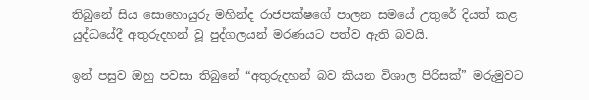තිබුනේ සිය සොහොයුරු මහින්ද රාජපක්ෂගේ පාලන සමයේ උතුරේ දියත් කළ යුද්ධයේදී අතුරුදහන් වූ පුද්ගලයන් මරණයට පත්ව ඇති බවයි.

ඉන් පසුව ඔහු පවසා තිබුනේ “අතුරුදහන් බව කියන විශාල පිරිසක්” මරුමුවට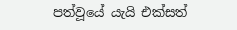පත්වූයේ යැයි එක්සත්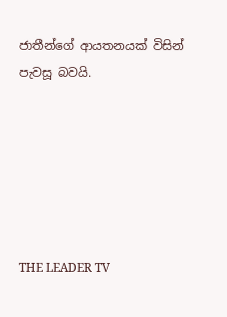ජාතීන්ගේ ආයතනයක් විසින් පැවසූ බවයි.






THE LEADER TV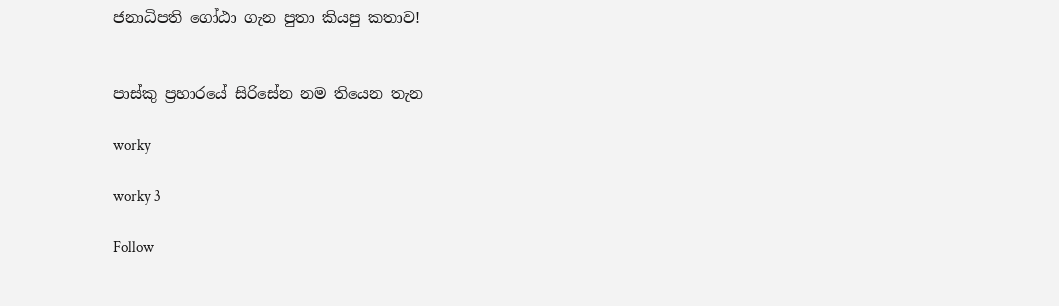ජනාධිපති ගෝඨා ගැන පුතා කියපු කතාව!


පාස්කු ප්‍රහාරයේ සිරිසේන නම තියෙන තැන

worky

worky 3

Follow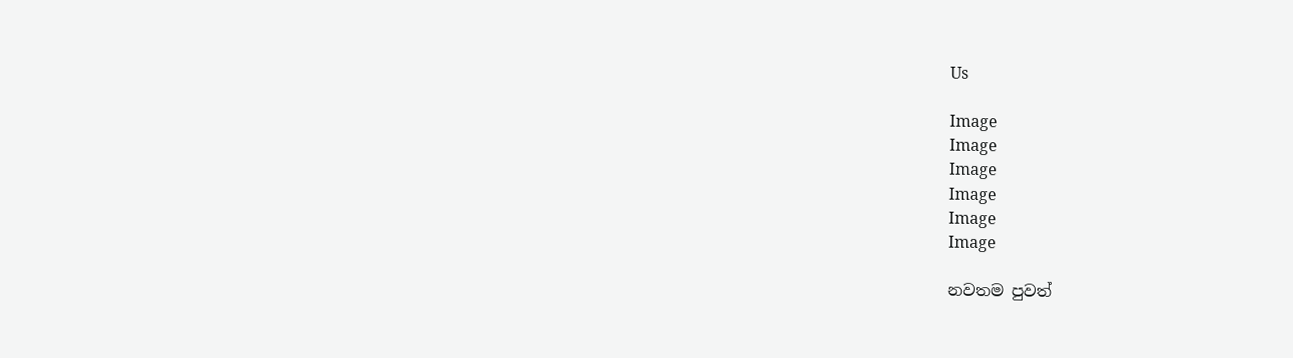Us

Image
Image
Image
Image
Image
Image

නවතම පුවත්